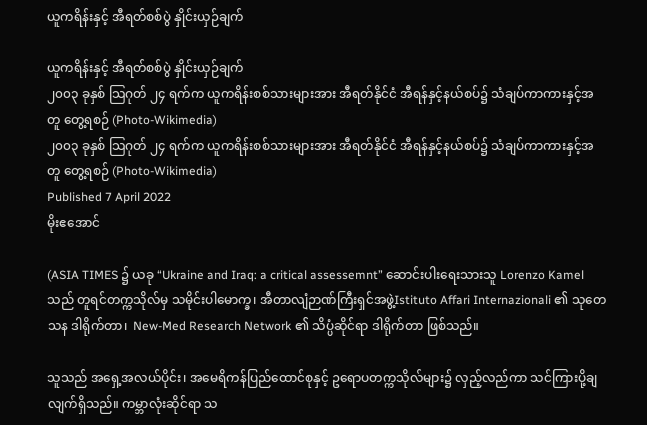ယူကရိန်းနှင့် အီရတ်စစ်ပွဲ နှိုင်းယှဉ်ချက်

ယူကရိန်းနှင့် အီရတ်စစ်ပွဲ နှိုင်းယှဉ်ချက်
၂၀၀၃ ခုနှစ် သြဂုတ် ၂၄ ရက်က ယူကရိန်းစစ်သားများအား အီရတ်နိုင်ငံ အီရန်နှင့်နယ်စပ်၌ သံချပ်ကာကားနှင့်အတူ တွေ့ရစဉ် (Photo-Wikimedia)
၂၀၀၃ ခုနှစ် သြဂုတ် ၂၄ ရက်က ယူကရိန်းစစ်သားများအား အီရတ်နိုင်ငံ အီရန်နှင့်နယ်စပ်၌ သံချပ်ကာကားနှင့်အတူ တွေ့ရစဉ် (Photo-Wikimedia)
Published 7 April 2022
မိုးဧအောင်

(ASIA TIMES ၌ ယခု “Ukraine and Iraq: a critical assessemnt” ဆောင်းပါးရေးသားသူ Lorenzo Kamel သည် တူရင်တက္ကသိုလ်မှ သမိုင်းပါမောက္ခ၊ အီတာလျံဉာဏ်ကြီးရှင်အဖွဲ့Istituto Affari Internazionali ၏ သုတေသန ဒါရိုက်တာ၊  New-Med Research Network ၏ သိပ္ပံဆိုင်ရာ ဒါရိုက်တာ ဖြစ်သည်။

သူသည် အရှေ့အလယ်ပိုင်း၊ အမေရိကန်ပြည်ထောင်စုနှင့် ဥရောပတက္ကသိုလ်များ၌ လှည့်လည်ကာ သင်ကြားပို့ချလျက်ရှိသည်။ ကမ္ဘာလုံးဆိုင်ရာ သ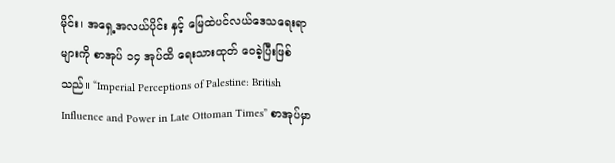မိုင်း၊ အရှေ့အလယ်ပိုင်း နှင့် မြေထဲပင်လယ်ဒေသရေးရာများကို စာအုပ် ၁၄ အုပ်ထိ ရေးသားထုတ် ဝေခဲ့ပြီးဖြစ်သည်။ “Imperial Perceptions of Palestine: British Influence and Power in Late Ottoman Times” စာအုပ်မှာ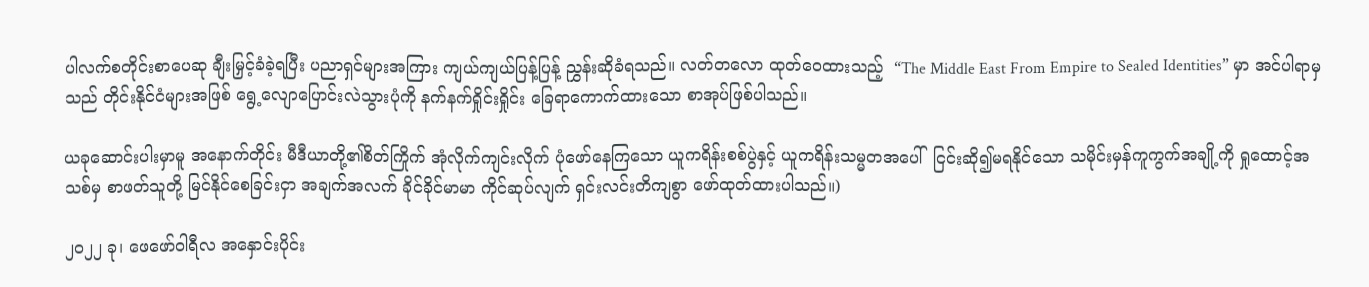ပါလက်စတိုင်းစာပေဆု ချီးမြှင့်ခံခဲ့ရပြီး ပညာရှင်များအကြား ကျယ်ကျယ်ပြန့်ပြန့် ညွှန်းဆိုခံရသည်။ လတ်တလော ထုတ်ဝေထားသည့်  “The Middle East From Empire to Sealed Identities” မှာ အင်ပါရာမှသည် တိုင်းနိုင်ငံများအဖြစ် ရွေ့လျောပြောင်းလဲသွားပုံကို နက်နက်ရှိုင်းရှိုင်း ခြေရာကောက်ထားသော စာအုပ်ဖြစ်ပါသည်။

ယခုဆောင်းပါးမှာမူ အနောက်တိုင်း မီဒီယာတို့၏စိတ်ကြိုက် အုံလိုက်ကျင်းလိုက် ပုံဖော်နေကြသော ယူကရိန်းစစ်ပွဲနှင့် ယူကရိန်းသမ္မတအပေါ်  ငြင်းဆို၍မရနိုင်သော သမိုင်းမှန်ကူကွက်အချို့ကို ရှုထောင့်အသစ်မှ စာဖတ်သူတို့ မြင်နိုင်စေခြင်းငှာ အချက်အလက် ခိုင်ခိုင်မာမာ ကိုင်ဆုပ်လျက် ရှင်းလင်းတိကျစွာ ဖော်ထုတ်ထားပါသည်။)

၂၀၂၂ ခု၊ ဖေဖော်ဝါရီလ အနှောင်းပိုင်း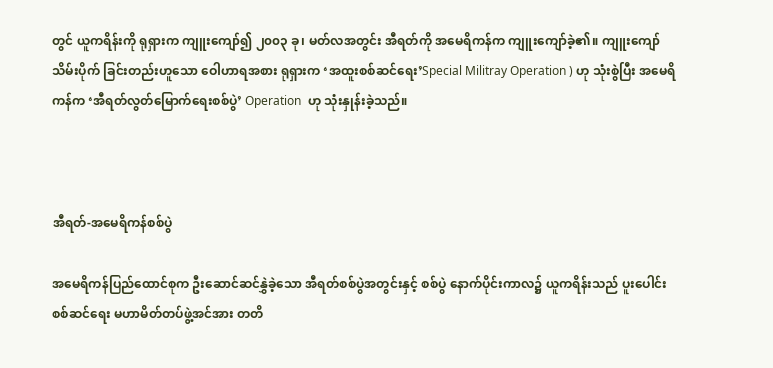တွင် ယူကရိန်းကို ရုရှားက ကျူးကျော်၍ ၂၀၀၃ ခု၊ မတ်လအတွင်း အီရတ်ကို အမေရိကန်က ကျူးကျော်ခဲ့၏။ ကျူးကျော်သိမ်းပိုက် ခြင်းတည်းဟူသော ဝေါဟာရအစား ရုရှားက ‘အထူးစစ်ဆင်ရေး’Special Militray Operation ) ဟု သုံးစွဲပြီး အမေရိကန်က ‘အီရတ်လွတ်မြောက်ရေးစစ်ပွဲ’ Operation  ဟု သုံးနှုန်းခဲ့သည်။



အီရတ်-အမေရိကန်စစ်ပွဲ

အမေရိကန်ပြည်ထောင်စုက ဦးဆောင်ဆင်နွှဲခဲ့သော အီရတ်စစ်ပွဲအတွင်းနှင့် စစ်ပွဲ နောက်ပိုင်းကာလ၌ ယူကရိန်းသည် ပူးပေါင်းစစ်ဆင်ရေး မဟာမိတ်တပ်ဖွဲ့အင်အား တတိ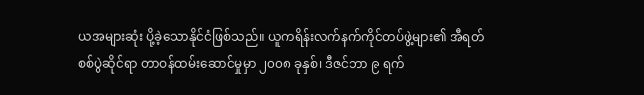ယအများဆုံး ပို့ခဲ့သောနိုင်ငံဖြစ်သည်။ ယူကရိန်းလက်နက်ကိုင်တပ်ဖွဲ့များ၏ အီရတ် စစ်ပွဲဆိုင်ရာ တာဝန်ထမ်းဆောင်မှုမှာ ၂၀၀၈ ခုနှစ်၊ ဒီဇင်ဘာ ၉ ရက်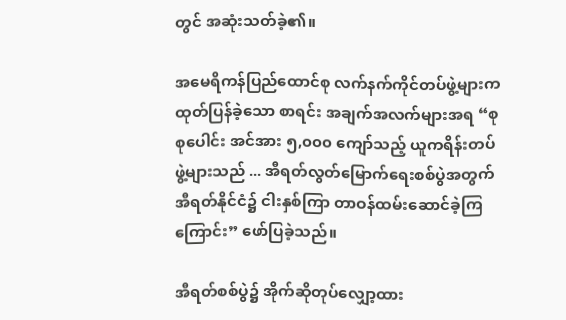တွင် အဆုံးသတ်ခဲ့၏။

အမေရိကန်ပြည်ထောင်စု လက်နက်ကိုင်တပ်ဖွဲ့များက ထုတ်ပြန်ခဲ့သော စာရင်း အချက်အလက်များအရ “စုစုပေါင်း အင်အား ၅,၀၀၀ ကျော်သည့် ယူကရိန်းတပ်ဖွဲ့များသည် ... အီရတ်လွတ်မြောက်ရေးစစ်ပွဲအတွက် အီရတ်နိုင်ငံ၌ ငါးနှစ်ကြာ တာဝန်ထမ်းဆောင်ခဲ့ကြကြောင်း” ဖော်ပြခဲ့သည်။

အီရတ်စစ်ပွဲ၌ အိုက်ဆိုတုပ်လျှော့ထား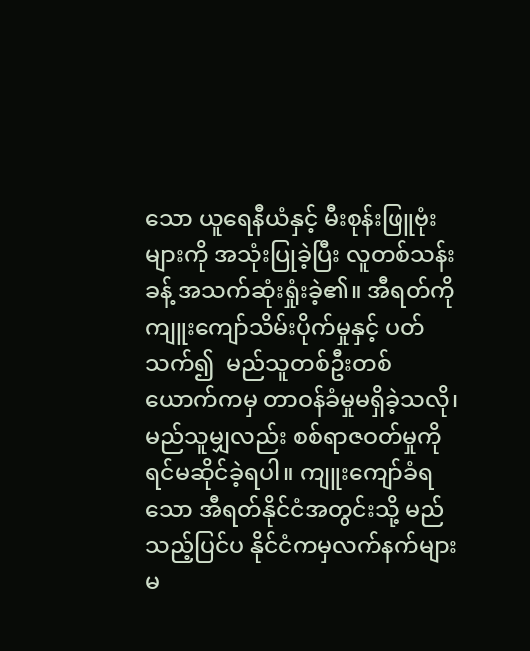သော ယူရေနီယံနှင့် မီးစုန်းဖြူဗုံးများကို အသုံးပြုခဲ့ပြီး လူတစ်သန်းခန့် အသက်ဆုံးရှုံးခဲ့၏။ အီရတ်ကို ကျူးကျော်သိမ်းပိုက်မှုနှင့် ပတ်သက်၍  မည်သူတစ်ဦးတစ်ယောက်ကမှ တာဝန်ခံမှုမရှိခဲ့သလို၊ မည်သူမျှလည်း စစ်ရာဇဝတ်မှုကို ရင်မဆိုင်ခဲ့ရပါ။ ကျူးကျော်ခံရသော အီရတ်နိုင်ငံအတွင်းသို့ မည်သည့်ပြင်ပ နိုင်ငံကမှလက်နက်များ မ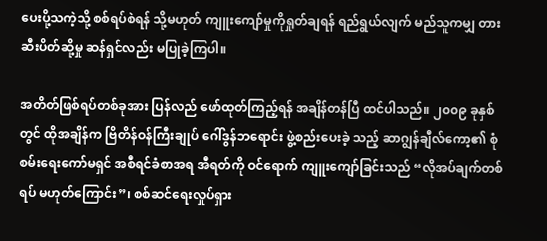ပေးပို့သကဲ့သို့ စစ်ရပ်စဲရန် သို့မဟုတ် ကျူးကျော်မှုကိုရှုတ်ချရန် ရည်ရွယ်လျက် မည်သူကမျှ တားဆီးပိတ်ဆို့မှု ဆန်ရှင်လည်း မပြုခဲ့ကြပါ။

အတိတ်ဖြစ်ရပ်တစ်ခုအား ပြန်လည် ဖော်ထုတ်ကြည့်ရန် အချိန်တန်ပြီ ထင်ပါသည်။ ၂၀၀၉ ခုနှစ်တွင် ထိုအချိန်က ဗြိတိန်ဝန်ကြီးချုပ် ဂေါ်ဒွန်ဘရောင်း ဖွဲ့စည်းပေးခဲ့ သည့် ဆာဂျွန်ချီလ်ကော့၏ စုံစမ်းရေးကော်မရှင် အစီရင်ခံစာအရ အီရတ်ကို ဝင်ရောက် ကျူးကျော်ခြင်းသည် “လိုအပ်ချက်တစ်ရပ် မဟုတ်ကြောင်း”၊ စစ်ဆင်ရေးလှုပ်ရှား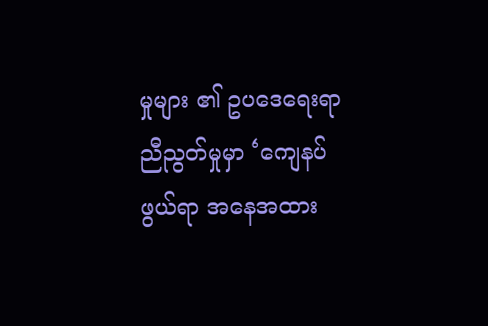မှုများ ၏ ဥပဒေရေးရာ ညီညွတ်မှုမှာ ‘ကျေနပ်ဖွယ်ရာ အနေအထား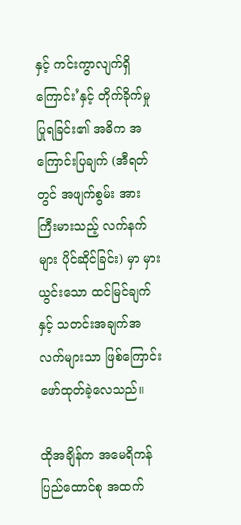နှင့် ကင်းကွာလျက်ရှိ ကြောင်း’နှင့် တိုက်ခိုက်မှုပြုရခြင်း၏ အဓိက အကြောင်းပြချက် (အီရတ်တွင် အဖျက်စွမ်း အား ကြီးမားသည့် လက်နက်များ ပိုင်ဆိုင်ခြင်း) မှာ မှားယွင်းသော ထင်မြင်ချက်နှင့် သတင်းအချက်အလက်များသာ ဖြစ်ကြောင်း ဖော်ထုတ်ခဲ့လေသည်။

ထိုအချိန်က အမေရိကန်ပြည်ထောင်စု အထက်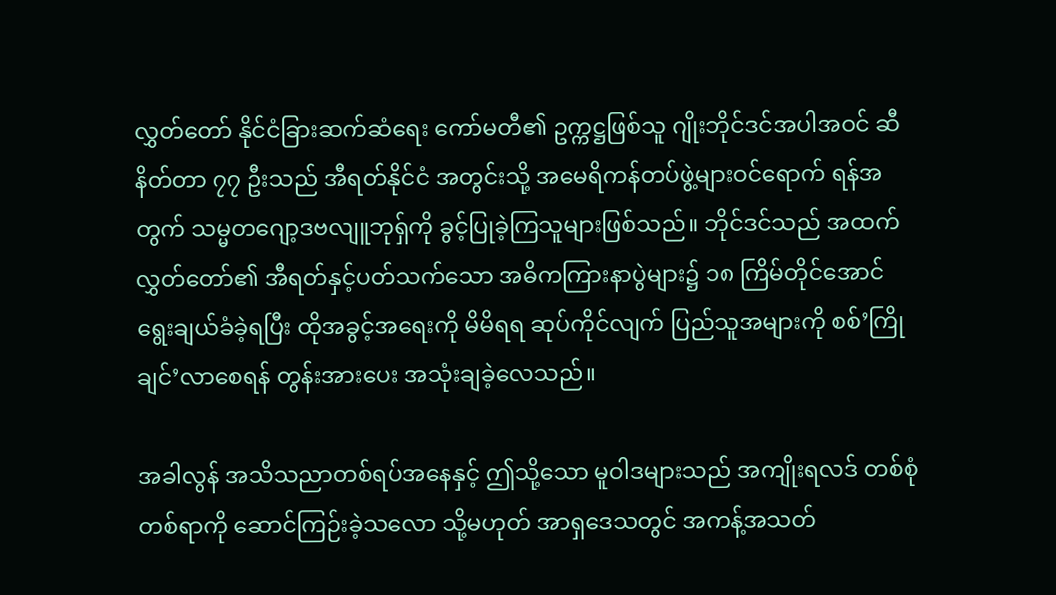လွှတ်တော် နိုင်ငံခြားဆက်ဆံရေး ကော်မတီ၏ ဥက္ကဋ္ဌဖြစ်သူ ဂျိုးဘိုင်ဒင်အပါအဝင် ဆီနိတ်တာ ၇၇ ဦးသည် အီရတ်နိုင်ငံ အတွင်းသို့ အမေရိကန်တပ်ဖွဲ့များဝင်ရောက် ရန်အတွက် သမ္မတဂျော့ဒဗလျူဘုရှ်ကို ခွင့်ပြုခဲ့ကြသူများဖြစ်သည်။ ဘိုင်ဒင်သည် အထက် လွှတ်တော်၏ အီရတ်နှင့်ပတ်သက်သော အဓိကကြားနာပွဲများ၌ ၁၈ ကြိမ်တိုင်အောင် ရွေးချယ်ခံခဲ့ရပြီး ထိုအခွင့်အရေးကို မိမိရရ ဆုပ်ကိုင်လျက် ပြည်သူအများကို စစ်’ကြိုချင်’လာစေရန် တွန်းအားပေး အသုံးချခဲ့လေသည်။

အခါလွန် အသိသညာတစ်ရပ်အနေနှင့် ဤသို့သော မူဝါဒများသည် အကျိုးရလဒ် တစ်စုံတစ်ရာကို ဆောင်ကြဉ်းခဲ့သလော သို့မဟုတ် အာရှဒေသတွင် အကန့်အသတ်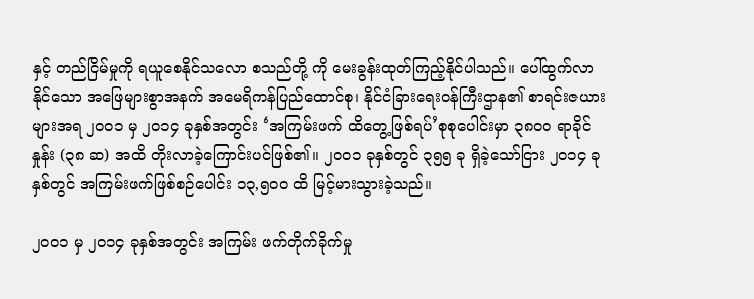နှင့် တည်ငြိမ်မှုကို ရယူစေနိုင်သလော စသည်တို့ ကို မေးခွန်းထုတ်ကြည့်နိုင်ပါသည်။ ပေါ်ထွက်လာနိုင်သော အဖြေများစွာအနက် အမေရိကန်ပြည်ထောင်စု၊ နိုင်ငံခြားရေးဝန်ကြီးဌာန၏ စာရင်းဇယားများအရ ၂၀၀၁ မှ ၂၀၁၄ ခုနှစ်အတွင်း ‘အကြမ်းဖက် ထိတွေ့ဖြစ်ရပ်’စုစုပေါင်းမှာ ၃၈၀၀ ရာခိုင်နှုန်း (၃၈ ဆ) အထိ တိုးလာခဲ့ကြောင်းပင်ဖြစ်၏။ ၂၀၀၁ ခုနှစ်တွင် ၃၅၅ ခု ရှိခဲ့သော်ငြား ၂၀၁၄ ခုနှစ်တွင် အကြမ်းဖက်ဖြစ်စဉ်ပေါင်း ၁၃,၅၀၀ ထိ မြင့်မားသွားခဲ့သည်။

၂၀၀၁ မှ ၂၀၁၄ ခုနှစ်အတွင်း အကြမ်း ဖက်တိုက်ခိုက်မှု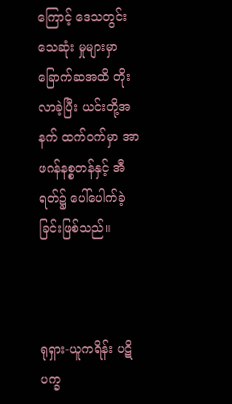ကြောင့် ဒေသတွင်း သေဆုံး မှုများမှာ ခြောက်ဆအထိ တိုးလာခဲ့ပြီး ယင်းတို့အနက် ထက်ဝက်မှာ အာဖဂန်နစ္စတန်နှင့် အီရတ်၌ ပေါ်ပေါက်ခဲ့ခြင်းဖြစ်သည်။



ရုရှား-ယူကရိန်း ပဋိပက္ခ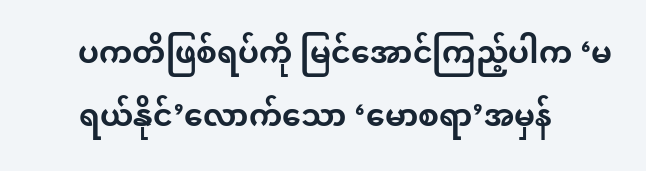ပကတိဖြစ်ရပ်ကို မြင်အောင်ကြည့်ပါက ‘မရယ်နိုင်’လောက်သော ‘မောစရာ’အမှန်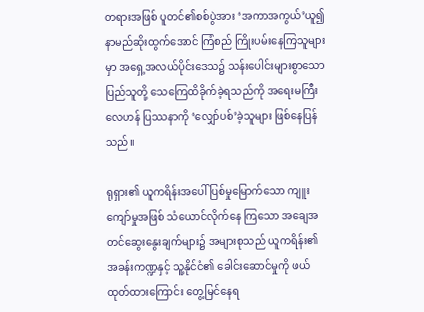တရားအဖြစ် ပူတင်၏စစ်ပွဲအား ‘အကာအကွယ်’ယူ၍ နာမည်ဆိုးထွက်အောင် ကြံစည် ကြိုးပမ်းနေကြသူများမှာ အရှေ့အလယ်ပိုင်းဒေသ၌ သန်းပေါင်းများစွာသော ပြည်သူတို့ သေကြေထိခိုက်ခဲ့ရသည်ကို အရေးမကြီးလေဟန် ပြဿနာကို ‘လျှော်ပစ်’ခဲ့သူများ ဖြစ်နေပြန်သည်။

ရုရှား၏ ယူကရိန်းအပေါ် ပြစ်မှုမြောက်သော ကျူးကျော်မှုအဖြစ် သံယောင်လိုက်နေ ကြသော အချေအတင်ဆွေးနွေးချက်များ၌ အများစုသည် ယူကရိန်း၏ အခန်းကဏ္ဍနှင့် သူ့နိုင်ငံ၏ ခေါင်းဆောင်မှုကို ဖယ်ထုတ်ထားကြောင်း တွေ့မြင်နေရ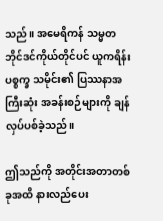သည်။ အမေရိကန် သမ္မတ ဘိုင်ဒင်ကိုယ်တိုင်ပင် ယူကရိန်းပစ္စက္ခ သမိုင်း၏ ပြဿနာအကြီးဆုံး အခန်းစဉ်များကို ချန်လှပ်ပစ်ခဲ့သည်။

ဤသည်ကို အတိုင်းအတာတစ်ခုအထိ နားလည်ပေး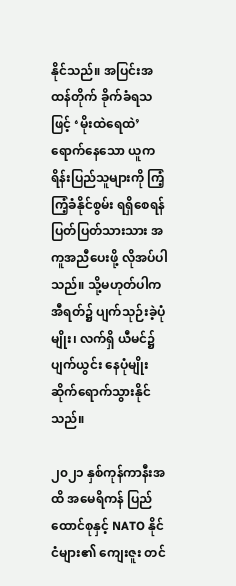နိုင်သည်။ အပြင်းအထန်တိုက် ခိုက်ခံရသဖြင့် ‘မိုးထဲရေထဲ’ရောက်နေသော ယူကရိန်းပြည်သူများကို ကြံ့ကြံ့ခံနိုင်စွမ်း ရရှိစေရန် ပြတ်ပြတ်သားသား အကူအညီပေးဖို့ လိုအပ်ပါသည်။ သို့မဟုတ်ပါက အီရတ်၌ ပျက်သုဉ်းခဲ့ပုံမျိုး၊ လက်ရှိ ယီမင်၌ ပျက်ယွင်း နေပုံမျိုး ဆိုက်ရောက်သွားနိုင်သည်။

၂၀၂၁ နှစ်ကုန်ကာနီးအထိ အမေရိကန် ပြည်ထောင်စုနှင့် NATO နိုင်ငံများ၏ ကျေးဇူး တင်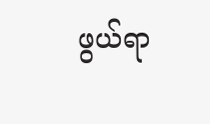ဖွယ်ရာ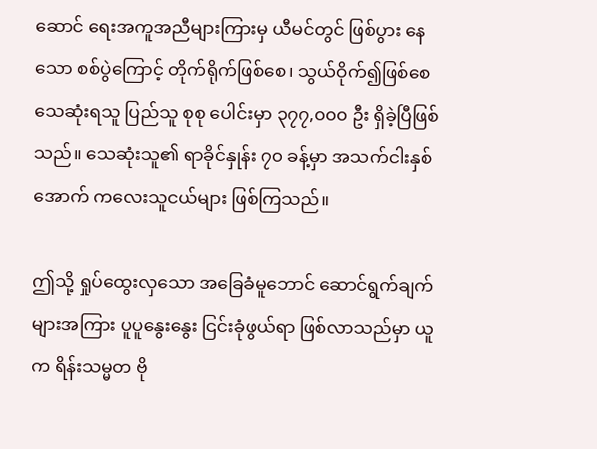ဆောင် ရေးအကူအညီများကြားမှ ယီမင်တွင် ဖြစ်ပွား နေသော စစ်ပွဲကြောင့် တိုက်ရိုက်ဖြစ်စေ၊ သွယ်ဝိုက်၍ဖြစ်စေ သေဆုံးရသူ ပြည်သူ စုစု ပေါင်းမှာ ၃၇၇,၀၀၀ ဦး ရှိခဲ့ပြီဖြစ်သည်။ သေဆုံးသူ၏ ရာခိုင်နှုန်း ၇၀ ခန့်မှာ အသက်ငါးနှစ်အောက် ကလေးသူငယ်များ ဖြစ်ကြသည်။

ဤသို့ ရှုပ်ထွေးလှသော အခြေခံမူဘောင် ဆောင်ရွက်ချက်များအကြား ပူပူနွေးနွေး ငြင်းခုံဖွယ်ရာ ဖြစ်လာသည်မှာ ယူက ရိန်းသမ္မတ ဗို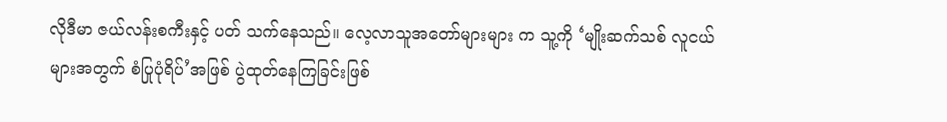လိုဒီမာ ဇယ်လန်းစကီးနှင့် ပတ် သက်နေသည်။ လေ့လာသူအတော်များများ က သူ့ကို ‘မျိုးဆက်သစ် လူငယ်များအတွက် စံပြုပုံရိပ်’အဖြစ် ပွဲထုတ်နေကြခြင်းဖြစ်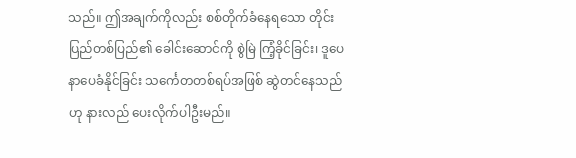သည်။ ဤအချက်ကိုလည်း စစ်တိုက်ခံနေရသော တိုင်းပြည်တစ်ပြည်၏ ခေါင်းဆောင်ကို စွဲမြဲ ကြံ့ခိုင်ခြင်း၊ ဒူပေနာပေခံနိုင်ခြင်း သင်္ကေတတစ်ရပ်အဖြစ် ဆွဲတင်နေသည်ဟု နားလည် ပေးလိုက်ပါဦးမည်။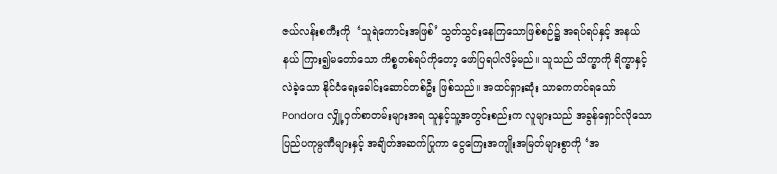ဇယ်လန်းစကီးကို  ‘သူရဲကောင်းအဖြစ်’ သွတ်သွင်းနေကြသောဖြစ်စဉ်၌ အရပ်ရပ်နှင့် အနယ်နယ် ကြား၍မတော်သော ကိစ္စတစ်ရပ်ကိုတော့ ဖော်ပြရပါလိမ့်မည်။ သူသည် သိက္ခာကို ရိက္ခာနှင့် လဲခဲ့သော နိုင်ငံရေးခေါင်းဆောင်တစ်ဦး ဖြစ်သည်။ အထင်ရှားဆုံး သာဓကတင်ရသော် Pondora လျှို့ဝှက်စာတမ်းများအရ သူနှင့်သူ့အတွင်းစည်းက လူများသည် အခွန်ရှောင်လိုသော ပြည်ပကုမ္ပဏီများနှင့် အချိတ်အဆက်ပြုကာ ငွေကြေးအကျိုးအမြတ်များစွာကို ‘အ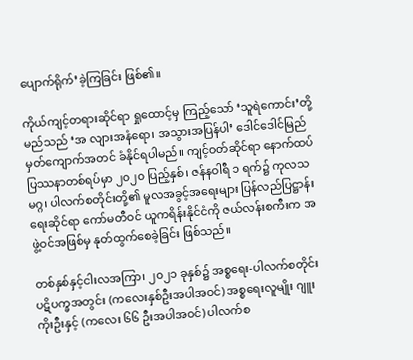ပျောက်ရိုက်’ခဲ့ကြခြင်း ဖြစ်၏။

ကိုယ်ကျင့်တရားဆိုင်ရာ ရှုထောင့်မှ ကြည့်သော် ‘သူရဲကောင်း’တို့မည်သည် ‘အ လျားအနံရော၊ အသွားအပြန်ပါ’ ဒေါင်ဒေါင်မြည် မှတ်ကျောက်အတင် ခံနိုင်ရပါမည်။ ကျင့်ဝတ်ဆိုင်ရာ နောက်ထပ်ပြဿနာတစ်ရပ်မှာ ၂၀၂၀ ပြည့်နှစ်၊ ဇန်နဝါရီ ၁ ရက်၌ ကုလသမဂ္ဂ၊ ပါလက်စတိုင်းတို့၏ မူလအခွင့်အရေးများ ပြန်လည်ပြဋ္ဌာန်းရေးဆိုင်ရာ ကော်မတီဝင် ယူကရိန်းနိုင်ငံကို ဇယ်လန်းစကီးက အဖွဲ့ဝင်အဖြစ်မှ နုတ်ထွက်စေခဲ့ခြင်း ဖြစ်သည်။

တစ်နှစ်နှင့်ငါးလအကြာ၊ ၂၀၂၁ ခုနှစ်၌ အစ္စရေး-ပါလက်စတိုင်း ပဋိပက္ခအတွင်း (ကလေးနှစ်ဦးအပါအဝင်) အစ္စရေးလူမျိုး ဂျူးကိုးဦးနှင့် (ကလေး ၆၆ ဦးအပါအဝင်) ပါလက်စ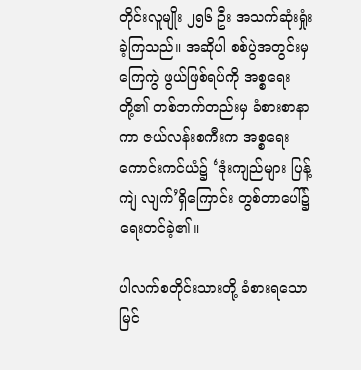တိုင်းလူမျိုး ၂၅၆ ဦး အသက်ဆုံးရှုံးခဲ့ကြသည်။ အဆိုပါ စစ်ပွဲအတွင်းမှ  ကြေကွဲ ဖွယ်ဖြစ်ရပ်ကို အစ္စရေးတို့၏ တစ်ဘက်တည်းမှ ခံစားစာနာကာ ဇယ်လန်းစကီးက အစ္စရေး ကောင်းကင်ယံ၌ ‘ဒုံးကျည်များ ပြန့်ကျဲ လျက်’ရှိကြောင်း တွစ်တာပေါ်၌ ရေးတင်ခဲ့၏။

ပါလက်စတိုင်းသားတို့ ခံစားရသော မြင်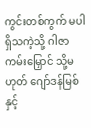ကွင်းတစ်ကွက် မပါရှိသကဲ့သို့ ဂါဇာကမ်းမြှောင် သို့မဟုတ် ဂျော်ဒန်မြစ်နှင့်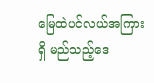မြေထဲပင်လယ်အကြားရှိ မည်သည့်ဒေ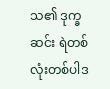သ၏ ဒုက္ခဆင်း ရဲတစ်လုံးတစ်ပါဒ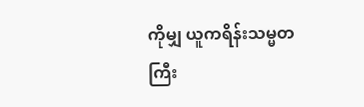ကိုမျှ ယူကရိန်းသမ္မတကြီး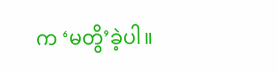က ‘မတွိ’ခဲ့ပါ။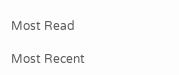Most Read

Most Recent